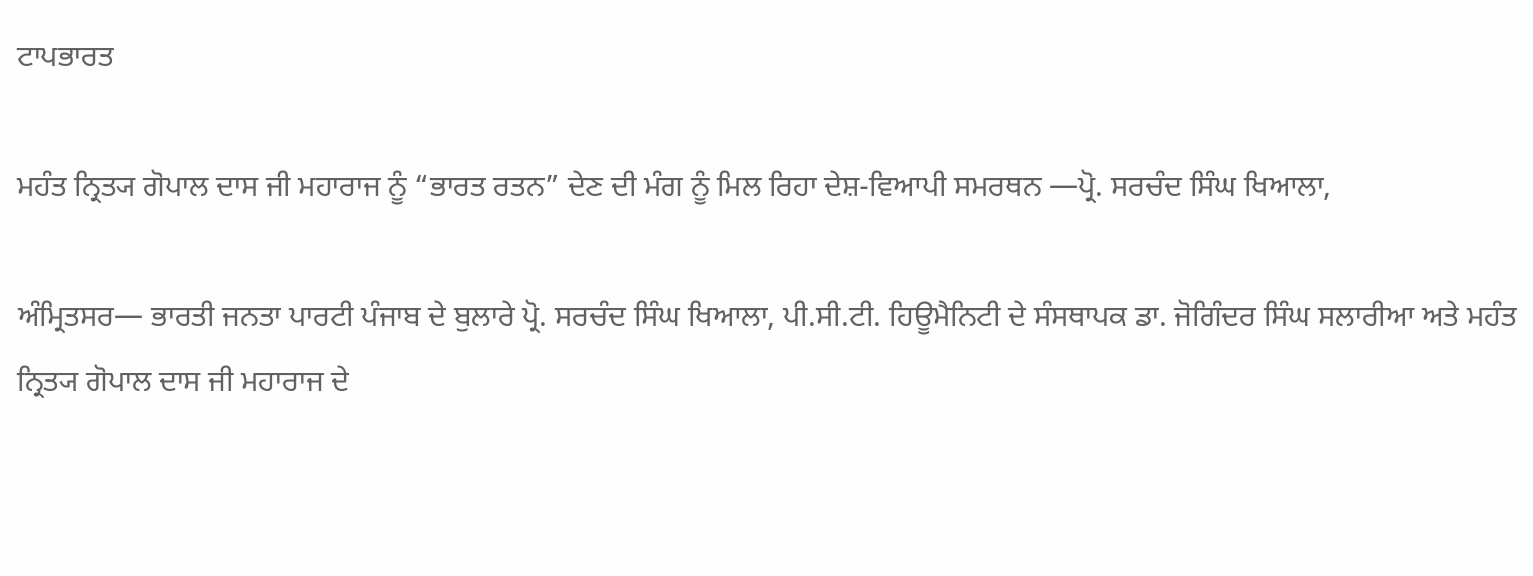ਟਾਪਭਾਰਤ

ਮਹੰਤ ਨ੍ਰਿਤ੍ਯ ਗੋਪਾਲ ਦਾਸ ਜੀ ਮਹਾਰਾਜ ਨੂੰ “ਭਾਰਤ ਰਤਨ” ਦੇਣ ਦੀ ਮੰਗ ਨੂੰ ਮਿਲ ਰਿਹਾ ਦੇਸ਼-ਵਿਆਪੀ ਸਮਰਥਨ —ਪ੍ਰੋ. ਸਰਚੰਦ ਸਿੰਘ ਖਿਆਲਾ,

ਅੰਮ੍ਰਿਤਸਰ— ਭਾਰਤੀ ਜਨਤਾ ਪਾਰਟੀ ਪੰਜਾਬ ਦੇ ਬੁਲਾਰੇ ਪ੍ਰੋ. ਸਰਚੰਦ ਸਿੰਘ ਖਿਆਲਾ, ਪੀ.ਸੀ.ਟੀ. ਹਿਊਮੈਨਿਟੀ ਦੇ ਸੰਸਥਾਪਕ ਡਾ. ਜੋਗਿੰਦਰ ਸਿੰਘ ਸਲਾਰੀਆ ਅਤੇ ਮਹੰਤ ਨ੍ਰਿਤ੍ਯ ਗੋਪਾਲ ਦਾਸ ਜੀ ਮਹਾਰਾਜ ਦੇ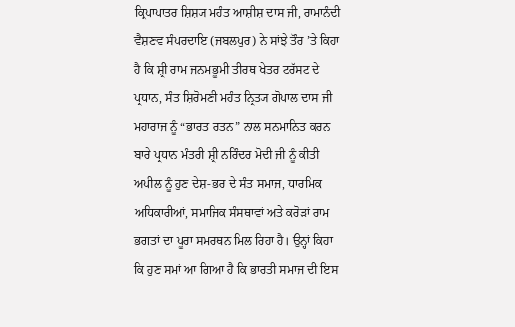ਕ੍ਰਿਪਾਪਾਤਰ ਸ਼ਿਸ਼੍ਯ ਮਹੰਤ ਆਸ਼ੀਸ਼ ਦਾਸ ਜੀ, ਰਾਮਾਨੰਦੀ ਵੈਸ਼ਣਵ ਸੰਪਰਦਾਇ (ਜਬਲਪੁਰ) ਨੇ ਸਾਂਝੇ ਤੌਰ ’ਤੇ ਕਿਹਾ ਹੈ ਕਿ ਸ਼੍ਰੀ ਰਾਮ ਜਨਮਭੂਮੀ ਤੀਰਥ ਖੇਤਰ ਟਰੱਸਟ ਦੇ ਪ੍ਰਧਾਨ, ਸੰਤ ਸ਼ਿਰੋਮਣੀ ਮਹੰਤ ਨ੍ਰਿਤ੍ਯ ਗੋਪਾਲ ਦਾਸ ਜੀ ਮਹਾਰਾਜ ਨੂੰ “ਭਾਰਤ ਰਤਨ” ਨਾਲ ਸਨਮਾਨਿਤ ਕਰਨ ਬਾਰੇ ਪ੍ਰਧਾਨ ਮੰਤਰੀ ਸ਼੍ਰੀ ਨਰਿੰਦਰ ਮੋਦੀ ਜੀ ਨੂੰ ਕੀਤੀ ਅਪੀਲ ਨੂੰ ਹੁਣ ਦੇਸ਼-ਭਰ ਦੇ ਸੰਤ ਸਮਾਜ, ਧਾਰਮਿਕ ਅਧਿਕਾਰੀਆਂ, ਸਮਾਜਿਕ ਸੰਸਥਾਵਾਂ ਅਤੇ ਕਰੋੜਾਂ ਰਾਮ ਭਗਤਾਂ ਦਾ ਪੂਰਾ ਸਮਰਥਨ ਮਿਲ ਰਿਹਾ ਹੈ। ਉਨ੍ਹਾਂ ਕਿਹਾ ਕਿ ਹੁਣ ਸਮਾਂ ਆ ਗਿਆ ਹੈ ਕਿ ਭਾਰਤੀ ਸਮਾਜ ਦੀ ਇਸ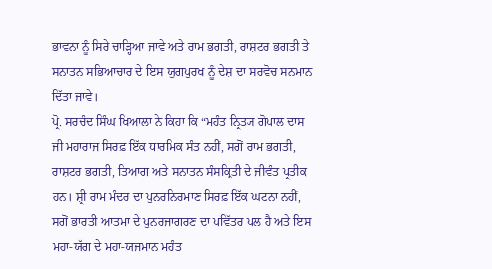ਭਾਵਨਾ ਨੂੰ ਸਿਰੇ ਚਾੜ੍ਹਿਆ ਜਾਵੇ ਅਤੇ ਰਾਮ ਭਗਤੀ, ਰਾਸ਼ਟਰ ਭਗਤੀ ਤੇ ਸਨਾਤਨ ਸਭਿਆਚਾਰ ਦੇ ਇਸ ਯੁਗਪੁਰਖ ਨੂੰ ਦੇਸ਼ ਦਾ ਸਰਵੋਚ ਸਨਮਾਨ ਦਿੱਤਾ ਜਾਵੇ।
ਪ੍ਰੋ. ਸਰਚੰਦ ਸਿੰਘ ਖਿਆਲਾ ਨੇ ਕਿਹਾ ਕਿ “ਮਹੰਤ ਨ੍ਰਿਤ੍ਯ ਗੋਪਾਲ ਦਾਸ ਜੀ ਮਹਾਰਾਜ ਸਿਰਫ਼ ਇੱਕ ਧਾਰਮਿਕ ਸੰਤ ਨਹੀਂ, ਸਗੋਂ ਰਾਮ ਭਗਤੀ, ਰਾਸ਼ਟਰ ਭਗਤੀ, ਤਿਆਗ ਅਤੇ ਸਨਾਤਨ ਸੰਸਕ੍ਰਿਤੀ ਦੇ ਜੀਵੰਤ ਪ੍ਰਤੀਕ ਹਨ। ਸ਼੍ਰੀ ਰਾਮ ਮੰਦਰ ਦਾ ਪੁਨਰਨਿਰਮਾਣ ਸਿਰਫ਼ ਇੱਕ ਘਟਨਾ ਨਹੀਂ, ਸਗੋਂ ਭਾਰਤੀ ਆਤਮਾ ਦੇ ਪੁਨਰਜਾਗਰਣ ਦਾ ਪਵਿੱਤਰ ਪਲ ਹੈ ਅਤੇ ਇਸ ਮਹਾ-ਯੱਗ ਦੇ ਮਹਾ-ਯਜਮਾਨ ਮਹੰਤ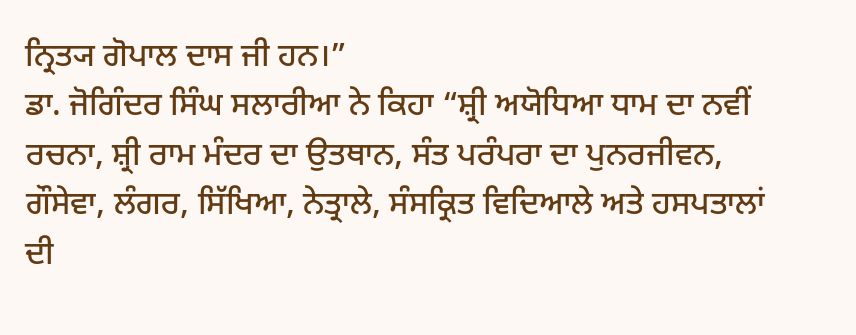ਨ੍ਰਿਤ੍ਯ ਗੋਪਾਲ ਦਾਸ ਜੀ ਹਨ।”
ਡਾ. ਜੋਗਿੰਦਰ ਸਿੰਘ ਸਲਾਰੀਆ ਨੇ ਕਿਹਾ “ਸ਼੍ਰੀ ਅਯੋਧਿਆ ਧਾਮ ਦਾ ਨਵੀਂ ਰਚਨਾ, ਸ਼੍ਰੀ ਰਾਮ ਮੰਦਰ ਦਾ ਉਤਥਾਨ, ਸੰਤ ਪਰੰਪਰਾ ਦਾ ਪੁਨਰਜੀਵਨ, ਗੌਸੇਵਾ, ਲੰਗਰ, ਸਿੱਖਿਆ, ਨੇਤ੍ਰਾਲੇ, ਸੰਸਕ੍ਰਿਤ ਵਿਦਿਆਲੇ ਅਤੇ ਹਸਪਤਾਲਾਂ ਦੀ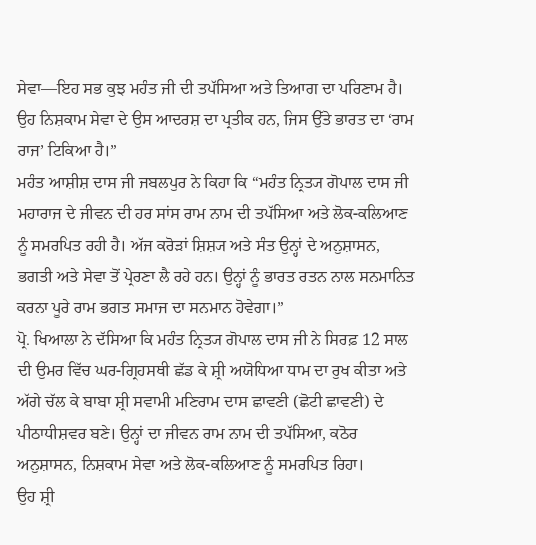ਸੇਵਾ—ਇਹ ਸਭ ਕੁਝ ਮਹੰਤ ਜੀ ਦੀ ਤਪੱਸਿਆ ਅਤੇ ਤਿਆਗ ਦਾ ਪਰਿਣਾਮ ਹੈ। ਉਹ ਨਿਸ਼ਕਾਮ ਸੇਵਾ ਦੇ ਉਸ ਆਦਰਸ਼ ਦਾ ਪ੍ਰਤੀਕ ਹਨ, ਜਿਸ ਉੱਤੇ ਭਾਰਤ ਦਾ ‘ਰਾਮ ਰਾਜ’ ਟਿਕਿਆ ਹੈ।”
ਮਹੰਤ ਆਸ਼ੀਸ਼ ਦਾਸ ਜੀ ਜਬਲਪੁਰ ਨੇ ਕਿਹਾ ਕਿ “ਮਹੰਤ ਨ੍ਰਿਤ੍ਯ ਗੋਪਾਲ ਦਾਸ ਜੀ ਮਹਾਰਾਜ ਦੇ ਜੀਵਨ ਦੀ ਹਰ ਸਾਂਸ ਰਾਮ ਨਾਮ ਦੀ ਤਪੱਸਿਆ ਅਤੇ ਲੋਕ-ਕਲਿਆਣ ਨੂੰ ਸਮਰਪਿਤ ਰਹੀ ਹੈ। ਅੱਜ ਕਰੋੜਾਂ ਸ਼ਿਸ਼੍ਯ ਅਤੇ ਸੰਤ ਉਨ੍ਹਾਂ ਦੇ ਅਨੁਸ਼ਾਸਨ, ਭਗਤੀ ਅਤੇ ਸੇਵਾ ਤੋਂ ਪ੍ਰੇਰਣਾ ਲੈ ਰਹੇ ਹਨ। ਉਨ੍ਹਾਂ ਨੂੰ ਭਾਰਤ ਰਤਨ ਨਾਲ ਸਨਮਾਨਿਤ ਕਰਨਾ ਪੂਰੇ ਰਾਮ ਭਗਤ ਸਮਾਜ ਦਾ ਸਨਮਾਨ ਹੋਵੇਗਾ।”
ਪ੍ਰੋ. ਖਿਆਲਾ ਨੇ ਦੱਸਿਆ ਕਿ ਮਹੰਤ ਨ੍ਰਿਤ੍ਯ ਗੋਪਾਲ ਦਾਸ ਜੀ ਨੇ ਸਿਰਫ਼ 12 ਸਾਲ ਦੀ ਉਮਰ ਵਿੱਚ ਘਰ-ਗ੍ਰਿਹਸਥੀ ਛੱਡ ਕੇ ਸ਼੍ਰੀ ਅਯੋਧਿਆ ਧਾਮ ਦਾ ਰੁਖ ਕੀਤਾ ਅਤੇ ਅੱਗੇ ਚੱਲ ਕੇ ਬਾਬਾ ਸ਼੍ਰੀ ਸਵਾਮੀ ਮਣਿਰਾਮ ਦਾਸ ਛਾਵਣੀ (ਛੋਟੀ ਛਾਵਣੀ) ਦੇ ਪੀਠਾਧੀਸ਼ਵਰ ਬਣੇ। ਉਨ੍ਹਾਂ ਦਾ ਜੀਵਨ ਰਾਮ ਨਾਮ ਦੀ ਤਪੱਸਿਆ, ਕਠੋਰ ਅਨੁਸ਼ਾਸਨ, ਨਿਸ਼ਕਾਮ ਸੇਵਾ ਅਤੇ ਲੋਕ-ਕਲਿਆਣ ਨੂੰ ਸਮਰਪਿਤ ਰਿਹਾ।
ਉਹ ਸ਼੍ਰੀ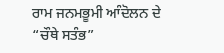ਰਾਮ ਜਨਮਭੂਮੀ ਆੰਦੋਲਨ ਦੇ “ਚੌਥੇ ਸਤੰਭ”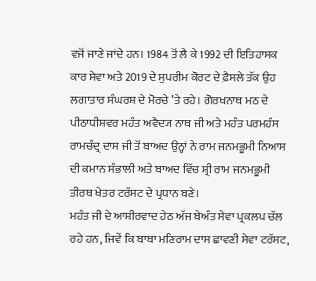ਵਜੋਂ ਜਾਣੇ ਜਾਂਦੇ ਹਨ। 1984 ਤੋਂ ਲੈ ਕੇ 1992 ਦੀ ਇਤਿਹਾਸਕ ਕਾਰ ਸੇਵਾ ਅਤੇ 2019 ਦੇ ਸੁਪਰੀਮ ਕੋਰਟ ਦੇ ਫ਼ੈਸਲੇ ਤੱਕ ਉਹ ਲਗਾਤਾਰ ਸੰਘਰਸ਼ ਦੇ ਮੋਰਚੇ ’ਤੇ ਰਹੇ। ਗੋਰਖਨਾਥ ਮਠ ਦੇ ਪੀਠਾਧੀਸ਼ਵਰ ਮਹੰਤ ਅਵੈਦ੍ਯ ਨਾਥ ਜੀ ਅਤੇ ਮਹੰਤ ਪਰਮਹੰਸ ਰਾਮਚੰਦ੍ਰ ਦਾਸ ਜੀ ਤੋਂ ਬਾਅਦ ਉਨ੍ਹਾਂ ਨੇ ਰਾਮ ਜਨਮਭੂਮੀ ਨਿਆਸ ਦੀ ਕਮਾਨ ਸੰਭਾਲੀ ਅਤੇ ਬਾਅਦ ਵਿੱਚ ਸ਼੍ਰੀ ਰਾਮ ਜਨਮਭੂਮੀ ਤੀਰਥ ਖੇਤਰ ਟਰੱਸਟ ਦੇ ਪ੍ਰਧਾਨ ਬਣੇ।
ਮਹੰਤ ਜੀ ਦੇ ਆਸ਼ੀਰਵਾਦ ਹੇਠ ਅੱਜ ਬੇਅੰਤ ਸੇਵਾ ਪ੍ਰਕਲਪ ਚੱਲ ਰਹੇ ਹਨ, ਜਿਵੇਂ ਕਿ ਬਾਬਾ ਮਣਿਰਾਮ ਦਾਸ ਛਾਵਣੀ ਸੇਵਾ ਟਰੱਸਟ,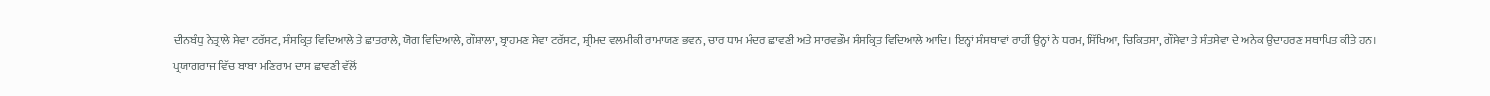ਦੀਨਬੰਧੁ ਨੇਤ੍ਰਾਲੇ ਸੇਵਾ ਟਰੱਸਟ, ਸੰਸਕ੍ਰਿਤ ਵਿਦਿਆਲੇ ਤੇ ਛਾਤਰਾਲੇ, ਯੋਗ ਵਿਦਿਆਲੇ, ਗੌਸ਼ਾਲਾ, ਬ੍ਰਾਹਮਣ ਸੇਵਾ ਟਰੱਸਟ, ਸ਼੍ਰੀਮਦ ਵਲਮੀਕੀ ਰਾਮਾਯਣ ਭਵਨ, ਚਾਰ ਧਾਮ ਮੰਦਰ ਛਾਵਣੀ ਅਤੇ ਸਾਰਵਭੌਮ ਸੰਸਕ੍ਰਿਤ ਵਿਦਿਆਲੇ ਆਦਿ। ਇਨ੍ਹਾਂ ਸੰਸਥਾਵਾਂ ਰਾਹੀਂ ਉਨ੍ਹਾਂ ਨੇ ਧਰਮ, ਸਿੱਖਿਆ, ਚਿਕਿਤਸਾ, ਗੌਸੇਵਾ ਤੇ ਸੰਤਸੇਵਾ ਦੇ ਅਨੇਕ ਉਦਾਹਰਣ ਸਥਾਪਿਤ ਕੀਤੇ ਹਨ।
ਪ੍ਰਯਾਗਰਾਜ ਵਿੱਚ ਬਾਬਾ ਮਣਿਰਾਮ ਦਾਸ ਛਾਵਣੀ ਵੱਲੋਂ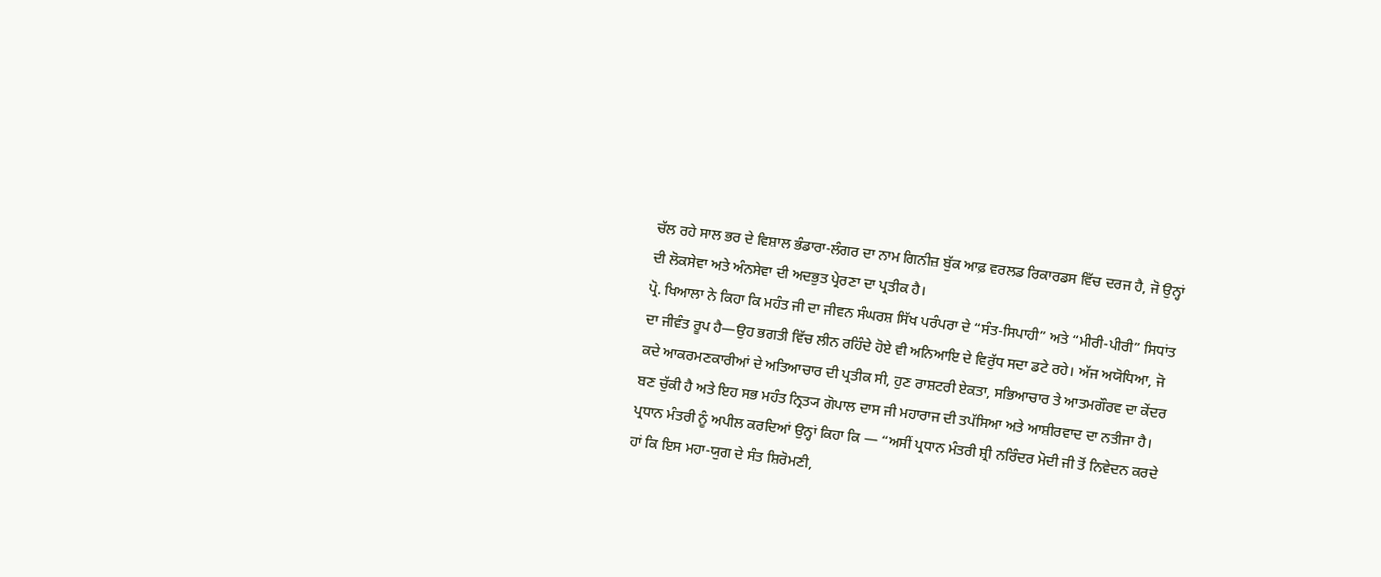ਚੱਲ ਰਹੇ ਸਾਲ ਭਰ ਦੇ ਵਿਸ਼ਾਲ ਭੰਡਾਰਾ-ਲੰਗਰ ਦਾ ਨਾਮ ਗਿਨੀਜ਼ ਬੁੱਕ ਆਫ਼ ਵਰਲਡ ਰਿਕਾਰਡਸ ਵਿੱਚ ਦਰਜ ਹੈ, ਜੋ ਉਨ੍ਹਾਂ ਦੀ ਲੋਕਸੇਵਾ ਅਤੇ ਅੰਨਸੇਵਾ ਦੀ ਅਦਭੁਤ ਪ੍ਰੇਰਣਾ ਦਾ ਪ੍ਰਤੀਕ ਹੈ।
ਪ੍ਰੋ. ਖਿਆਲਾ ਨੇ ਕਿਹਾ ਕਿ ਮਹੰਤ ਜੀ ਦਾ ਜੀਵਨ ਸੰਘਰਸ਼ ਸਿੱਖ ਪਰੰਪਰਾ ਦੇ “ਸੰਤ-ਸਿਪਾਹੀ” ਅਤੇ “ਮੀਰੀ-ਪੀਰੀ” ਸਿਧਾਂਤ ਦਾ ਜੀਵੰਤ ਰੂਪ ਹੈ—ਉਹ ਭਗਤੀ ਵਿੱਚ ਲੀਨ ਰਹਿੰਦੇ ਹੋਏ ਵੀ ਅਨਿਆਇ ਦੇ ਵਿਰੁੱਧ ਸਦਾ ਡਟੇ ਰਹੇ। ਅੱਜ ਅਯੋਧਿਆ, ਜੋ ਕਦੇ ਆਕਰਮਣਕਾਰੀਆਂ ਦੇ ਅਤਿਆਚਾਰ ਦੀ ਪ੍ਰਤੀਕ ਸੀ, ਹੁਣ ਰਾਸ਼ਟਰੀ ਏਕਤਾ, ਸਭਿਆਚਾਰ ਤੇ ਆਤਮਗੌਰਵ ਦਾ ਕੇਂਦਰ ਬਣ ਚੁੱਕੀ ਹੈ ਅਤੇ ਇਹ ਸਭ ਮਹੰਤ ਨ੍ਰਿਤ੍ਯ ਗੋਪਾਲ ਦਾਸ ਜੀ ਮਹਾਰਾਜ ਦੀ ਤਪੱਸਿਆ ਅਤੇ ਆਸ਼ੀਰਵਾਦ ਦਾ ਨਤੀਜਾ ਹੈ।
ਪ੍ਰਧਾਨ ਮੰਤਰੀ ਨੂੰ ਅਪੀਲ ਕਰਦਿਆਂ ਉਨ੍ਹਾਂ ਕਿਹਾ ਕਿ — “ਅਸੀਂ ਪ੍ਰਧਾਨ ਮੰਤਰੀ ਸ਼੍ਰੀ ਨਰਿੰਦਰ ਮੋਦੀ ਜੀ ਤੋਂ ਨਿਵੇਦਨ ਕਰਦੇ ਹਾਂ ਕਿ ਇਸ ਮਹਾ-ਯੁਗ ਦੇ ਸੰਤ ਸ਼ਿਰੋਮਣੀ,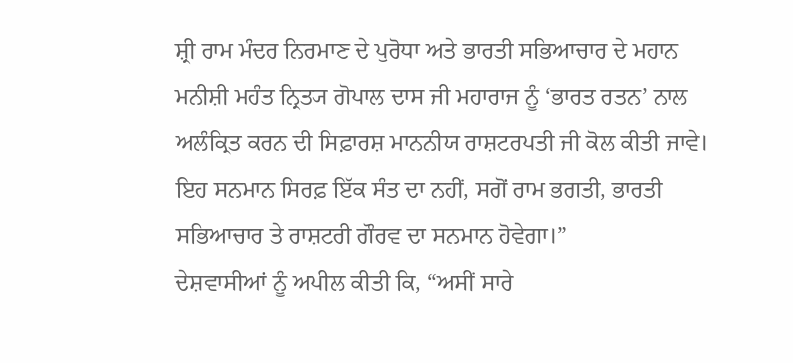ਸ਼੍ਰੀ ਰਾਮ ਮੰਦਰ ਨਿਰਮਾਣ ਦੇ ਪੁਰੋਧਾ ਅਤੇ ਭਾਰਤੀ ਸਭਿਆਚਾਰ ਦੇ ਮਹਾਨ ਮਨੀਸ਼ੀ ਮਹੰਤ ਨ੍ਰਿਤ੍ਯ ਗੋਪਾਲ ਦਾਸ ਜੀ ਮਹਾਰਾਜ ਨੂੰ ‘ਭਾਰਤ ਰਤਨ’ ਨਾਲ ਅਲੰਕ੍ਰਿਤ ਕਰਨ ਦੀ ਸਿਫ਼ਾਰਸ਼ ਮਾਨਨੀਯ ਰਾਸ਼ਟਰਪਤੀ ਜੀ ਕੋਲ ਕੀਤੀ ਜਾਵੇ। ਇਹ ਸਨਮਾਨ ਸਿਰਫ਼ ਇੱਕ ਸੰਤ ਦਾ ਨਹੀਂ, ਸਗੋਂ ਰਾਮ ਭਗਤੀ, ਭਾਰਤੀ ਸਭਿਆਚਾਰ ਤੇ ਰਾਸ਼ਟਰੀ ਗੌਰਵ ਦਾ ਸਨਮਾਨ ਹੋਵੇਗਾ।”
ਦੇਸ਼ਵਾਸੀਆਂ ਨੂੰ ਅਪੀਲ ਕੀਤੀ ਕਿ, “ਅਸੀਂ ਸਾਰੇ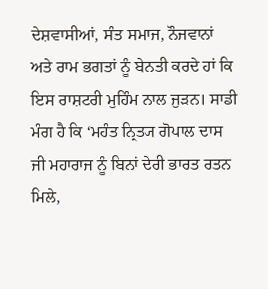ਦੇਸ਼ਵਾਸੀਆਂ, ਸੰਤ ਸਮਾਜ, ਨੌਜਵਾਨਾਂ ਅਤੇ ਰਾਮ ਭਗਤਾਂ ਨੂੰ ਬੇਨਤੀ ਕਰਦੇ ਹਾਂ ਕਿ ਇਸ ਰਾਸ਼ਟਰੀ ਮੁਹਿੰਮ ਨਾਲ ਜੁੜਨ। ਸਾਡੀ ਮੰਗ ਹੈ ਕਿ ‘ਮਹੰਤ ਨ੍ਰਿਤ੍ਯ ਗੋਪਾਲ ਦਾਸ ਜੀ ਮਹਾਰਾਜ ਨੂੰ ਬਿਨਾਂ ਦੇਰੀ ਭਾਰਤ ਰਤਨ ਮਿਲੇ,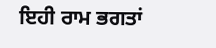ਇਹੀ ਰਾਮ ਭਗਤਾਂ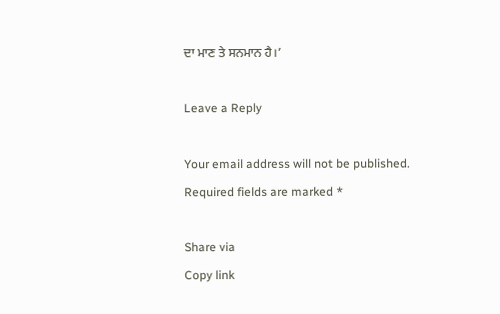ਦਾ ਮਾਣ ਤੇ ਸਨਮਾਨ ਹੈ।’

Leave a Reply

Your email address will not be published. Required fields are marked *

Share via
Copy link